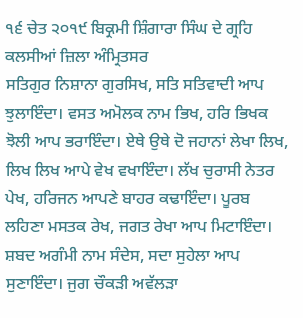੧੬ ਚੇਤ ੨੦੧੯ ਬਿਕ੍ਰਮੀ ਸ਼ਿੰਗਾਰਾ ਸਿੰਘ ਦੇ ਗ੍ਰਹਿ ਕਲਸੀਆਂ ਜ਼ਿਲਾ ਅੰਮ੍ਰਿਤਸਰ
ਸਤਿਗੁਰ ਨਿਸ਼ਾਨਾ ਗੁਰਸਿਖ, ਸਤਿ ਸਤਿਵਾਦੀ ਆਪ ਝੁਲਾਇੰਦਾ। ਵਸਤ ਅਮੋਲਕ ਨਾਮ ਭਿਖ, ਹਰਿ ਭਿਖਕ ਝੋਲੀ ਆਪ ਭਰਾਇੰਦਾ। ਏਥੇ ਉਥੇ ਦੋ ਜਹਾਨਾਂ ਲੇਖਾ ਲਿਖ, ਲਿਖ ਲਿਖ ਆਪੇ ਵੇਖ ਵਖਾਇੰਦਾ। ਲੱਖ ਚੁਰਾਸੀ ਨੇਤਰ ਪੇਖ, ਹਰਿਜਨ ਆਪਣੇ ਬਾਹਰ ਕਢਾਇੰਦਾ। ਪੂਰਬ ਲਹਿਣਾ ਮਸਤਕ ਰੇਖ, ਜਗਤ ਰੇਖਾ ਆਪ ਮਿਟਾਇੰਦਾ। ਸ਼ਬਦ ਅਗੰਮੀ ਨਾਮ ਸੰਦੇਸ, ਸਦਾ ਸੁਹੇਲਾ ਆਪ ਸੁਣਾਇੰਦਾ। ਜੁਗ ਚੌਕੜੀ ਅਵੱਲੜਾ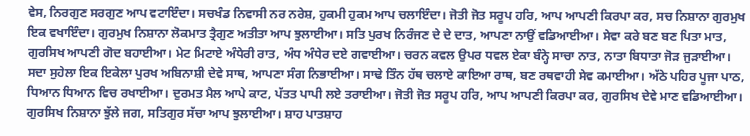ਵੇਸ, ਨਿਰਗੁਣ ਸਰਗੁਣ ਆਪ ਵਟਾਇੰਦਾ। ਸਚਖੰਡ ਨਿਵਾਸੀ ਨਰ ਨਰੇਸ਼, ਹੁਕਮੀ ਹੁਕਮ ਆਪ ਚਲਾਇੰਦਾ। ਜੋਤੀ ਜੋਤ ਸਰੂਪ ਹਰਿ, ਆਪ ਆਪਣੀ ਕਿਰਪਾ ਕਰ, ਸਚ ਨਿਸ਼ਾਨਾ ਗੁਰਮੁਖ ਇਕ ਵਖਾਇੰਦਾ। ਗੁਰਮੁਖ ਨਿਸ਼ਾਨਾ ਲੋਕਮਾਤ ਤ੍ਰੈਗੁਣ ਅਤੀਤਾ ਆਪ ਝੁਲਾਈਆ। ਸਤਿ ਪੁਰਖ ਨਿਰੰਜਣ ਦੇ ਦੇ ਦਾਤ, ਆਪਣਾ ਨਾਉਂ ਵਡਿਆਈਆ। ਸੇਵਾ ਕਰੇ ਬਣ ਬਣ ਪਿਤਾ ਮਾਤ, ਗੁਰਸਿਖ ਆਪਣੀ ਗੋਦ ਬਹਾਈਆ। ਮੇਟ ਮਿਟਾਏ ਅੰਧੇਰੀ ਰਾਤ, ਅੰਧ ਅੰਧੇਰ ਦਏ ਗਵਾਈਆ। ਚਰਨ ਕਵਲ ਉਪਰ ਧਵਲ ਏਕਾ ਬੰਨ੍ਹੇ ਸਾਚਾ ਨਾਤ, ਨਾਤਾ ਬਿਧਾਤਾ ਜੋੜ ਜੁੜਾਈਆ। ਸਦਾ ਸੁਹੇਲਾ ਇਕ ਇਕੇਲਾ ਪੁਰਖ ਅਬਿਨਾਸ਼ੀ ਦੇਵੇ ਸਾਥ, ਆਪਣਾ ਸੰਗ ਨਿਭਾਈਆ। ਸਾਢੇ ਤਿੰਨ ਹੱਥ ਚਲਾਏ ਕਾਇਆ ਰਾਥ, ਬਣ ਰਥਵਾਹੀ ਸੇਵ ਕਮਾਈਆ। ਅੱਠੇ ਪਹਿਰ ਪੂਜਾ ਪਾਠ, ਧਿਆਨ ਧਿਆਨ ਵਿਚ ਰਖਾਈਆ। ਦੁਰਮਤ ਮੈਲ ਆਪੇ ਕਾਟ, ਪੱਤਤ ਪਾਪੀ ਲਏ ਤਰਾਈਆ। ਜੋਤੀ ਜੋਤ ਸਰੂਪ ਹਰਿ, ਆਪ ਆਪਣੀ ਕਿਰਪਾ ਕਰ, ਗੁਰਸਿਖ ਦੇਵੇ ਮਾਣ ਵਡਿਆਈਆ। ਗੁਰਸਿਖ ਨਿਸ਼ਾਨਾ ਝੁੱਲੇ ਜਗ, ਸਤਿਗੁਰ ਸੱਚਾ ਆਪ ਝੁਲਾਈਆ। ਸ਼ਾਹ ਪਾਤਸ਼ਾਹ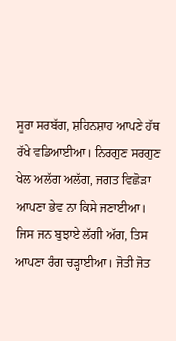ਸੂਰਾ ਸਰਬੱਗ, ਸ਼ਹਿਨਸ਼ਾਹ ਆਪਣੇ ਹੱਥ ਰੱਖੇ ਵਡਿਆਈਆ। ਨਿਰਗੁਣ ਸਰਗੁਣ ਖੇਲ ਅਲੱਗ ਅਲੱਗ, ਜਗਤ ਵਿਛੋੜਾ ਆਪਣਾ ਭੇਵ ਨਾ ਕਿਸੇ ਜਣਾਈਆ। ਜਿਸ ਜਨ ਬੁਝਾਏ ਲੱਗੀ ਅੱਗ, ਤਿਸ ਆਪਣਾ ਰੰਗ ਚੜ੍ਹਾਈਆ। ਜੋਤੀ ਜੋਤ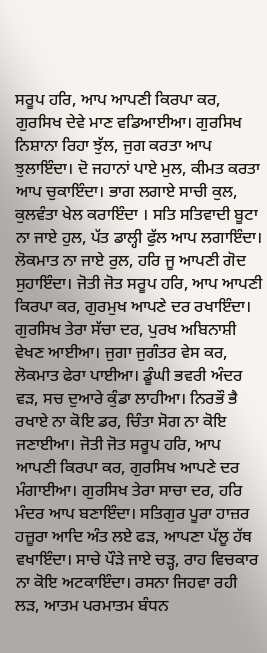ਸਰੂਪ ਹਰਿ, ਆਪ ਆਪਣੀ ਕਿਰਪਾ ਕਰ, ਗੁਰਸਿਖ ਦੇਵੇ ਮਾਣ ਵਡਿਆਈਆ। ਗੁਰਸਿਖ ਨਿਸ਼ਾਨਾ ਰਿਹਾ ਝੁੱਲ, ਜੁਗ ਕਰਤਾ ਆਪ ਝੁਲਾਇੰਦਾ। ਦੋ ਜਹਾਨਾਂ ਪਾਏ ਮੁਲ, ਕੀਮਤ ਕਰਤਾ ਆਪ ਚੁਕਾਇੰਦਾ। ਭਾਗ ਲਗਾਏ ਸਾਚੀ ਕੁਲ, ਕੁਲਵੰਤਾ ਖੇਲ ਕਰਾਇੰਦਾ । ਸਤਿ ਸਤਿਵਾਦੀ ਬੂਟਾ ਨਾ ਜਾਏ ਹੁਲ, ਪੱਤ ਡਾਲ੍ਹੀ ਫੁੱਲ ਆਪ ਲਗਾਇੰਦਾ। ਲੋਕਮਾਤ ਨਾ ਜਾਏ ਰੁਲ, ਹਰਿ ਜੂ ਆਪਣੀ ਗੋਦ ਸੁਹਾਇੰਦਾ। ਜੋਤੀ ਜੋਤ ਸਰੂਪ ਹਰਿ, ਆਪ ਆਪਣੀ ਕਿਰਪਾ ਕਰ, ਗੁਰਮੁਖ ਆਪਣੇ ਦਰ ਰਖਾਇੰਦਾ। ਗੁਰਸਿਖ ਤੇਰਾ ਸੱਚਾ ਦਰ, ਪੁਰਖ ਅਬਿਨਾਸ਼ੀ ਵੇਖਣ ਆਈਆ। ਜੁਗਾ ਜੁਗੰਤਰ ਵੇਸ ਕਰ, ਲੋਕਮਾਤ ਫੇਰਾ ਪਾਈਆ। ਡੂੰਘੀ ਭਵਰੀ ਅੰਦਰ ਵੜ, ਸਚ ਦੁਆਰੇ ਕੁੰਡਾ ਲਾਹੀਆ। ਨਿਰਭੌ ਭੈ ਰਖਾਏ ਨਾ ਕੋਇ ਡਰ, ਚਿੰਤਾ ਸੋਗ ਨਾ ਕੋਇ ਜਣਾਈਆ। ਜੋਤੀ ਜੋਤ ਸਰੂਪ ਹਰਿ, ਆਪ ਆਪਣੀ ਕਿਰਪਾ ਕਰ, ਗੁਰਸਿਖ ਆਪਣੇ ਦਰ ਮੰਗਾਈਆ। ਗੁਰਸਿਖ ਤੇਰਾ ਸਾਚਾ ਦਰ, ਹਰਿ ਮੰਦਰ ਆਪ ਬਣਾਇੰਦਾ। ਸਤਿਗੁਰ ਪੂਰਾ ਹਾਜ਼ਰ ਹਜ਼ੂਰਾ ਆਦਿ ਅੰਤ ਲਏ ਫੜ, ਆਪਣਾ ਪੱਲੂ ਹੱਥ ਵਖਾਇੰਦਾ। ਸਾਚੇ ਪੌੜੇ ਜਾਏ ਚੜ੍ਹ, ਰਾਹ ਵਿਚਕਾਰ ਨਾ ਕੋਇ ਅਟਕਾਇੰਦਾ। ਰਸਨਾ ਜਿਹਵਾ ਰਹੀ ਲੜ, ਆਤਮ ਪਰਮਾਤਮ ਬੰਧਨ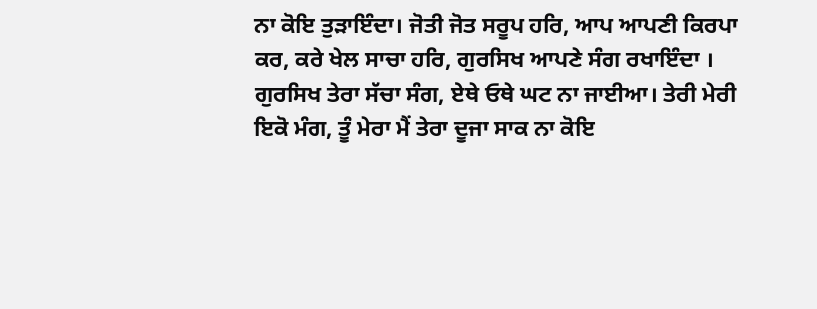ਨਾ ਕੋਇ ਤੁੜਾਇੰਦਾ। ਜੋਤੀ ਜੋਤ ਸਰੂਪ ਹਰਿ, ਆਪ ਆਪਣੀ ਕਿਰਪਾ ਕਰ, ਕਰੇ ਖੇਲ ਸਾਚਾ ਹਰਿ, ਗੁਰਸਿਖ ਆਪਣੇ ਸੰਗ ਰਖਾਇੰਦਾ । ਗੁਰਸਿਖ ਤੇਰਾ ਸੱਚਾ ਸੰਗ, ਏਥੇ ਓਥੇ ਘਟ ਨਾ ਜਾਈਆ। ਤੇਰੀ ਮੇਰੀ ਇਕੋ ਮੰਗ, ਤੂੰ ਮੇਰਾ ਮੈਂ ਤੇਰਾ ਦੂਜਾ ਸਾਕ ਨਾ ਕੋਇ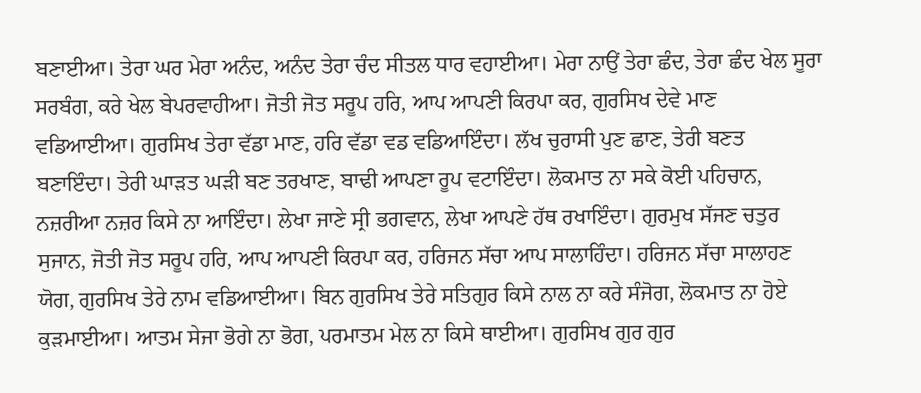ਬਣਾਈਆ। ਤੇਰਾ ਘਰ ਮੇਰਾ ਅਨੰਦ, ਅਨੰਦ ਤੇਰਾ ਚੰਦ ਸੀਤਲ ਧਾਰ ਵਹਾਈਆ। ਮੇਰਾ ਨਾਉਂ ਤੇਰਾ ਛੰਦ, ਤੇਰਾ ਛੰਦ ਖੇਲ ਸੂਰਾ ਸਰਬੰਗ, ਕਰੇ ਖੇਲ ਬੇਪਰਵਾਹੀਆ। ਜੋਤੀ ਜੋਤ ਸਰੂਪ ਹਰਿ, ਆਪ ਆਪਣੀ ਕਿਰਪਾ ਕਰ, ਗੁਰਸਿਖ ਦੇਵੇ ਮਾਣ ਵਡਿਆਈਆ। ਗੁਰਸਿਖ ਤੇਰਾ ਵੱਡਾ ਮਾਣ, ਹਰਿ ਵੱਡਾ ਵਡ ਵਡਿਆਇੰਦਾ। ਲੱਖ ਚੁਰਾਸੀ ਪੁਣ ਛਾਣ, ਤੇਰੀ ਬਣਤ ਬਣਾਇੰਦਾ। ਤੇਰੀ ਘਾੜਤ ਘੜੀ ਬਣ ਤਰਖਾਣ, ਬਾਢੀ ਆਪਣਾ ਰੂਪ ਵਟਾਇੰਦਾ। ਲੋਕਮਾਤ ਨਾ ਸਕੇ ਕੋਈ ਪਹਿਚਾਨ, ਨਜ਼ਰੀਆ ਨਜ਼ਰ ਕਿਸੇ ਨਾ ਆਇੰਦਾ। ਲੇਖਾ ਜਾਣੇ ਸ੍ਰੀ ਭਗਵਾਨ, ਲੇਖਾ ਆਪਣੇ ਹੱਥ ਰਖਾਇੰਦਾ। ਗੁਰਮੁਖ ਸੱਜਣ ਚਤੁਰ ਸੁਜਾਨ, ਜੋਤੀ ਜੋਤ ਸਰੂਪ ਹਰਿ, ਆਪ ਆਪਣੀ ਕਿਰਪਾ ਕਰ, ਹਰਿਜਨ ਸੱਚਾ ਆਪ ਸਾਲਾਹਿੰਦਾ। ਹਰਿਜਨ ਸੱਚਾ ਸਾਲਾਹਣ ਯੋਗ, ਗੁਰਸਿਖ ਤੇਰੇ ਨਾਮ ਵਡਿਆਈਆ। ਬਿਨ ਗੁਰਸਿਖ ਤੇਰੇ ਸਤਿਗੁਰ ਕਿਸੇ ਨਾਲ ਨਾ ਕਰੇ ਸੰਜੋਗ, ਲੋਕਮਾਤ ਨਾ ਹੋਏ ਕੁੜਮਾਈਆ। ਆਤਮ ਸੇਜਾ ਭੋਗੇ ਨਾ ਭੋਗ, ਪਰਮਾਤਮ ਮੇਲ ਨਾ ਕਿਸੇ ਥਾਈਆ। ਗੁਰਸਿਖ ਗੁਰ ਗੁਰ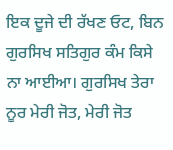ਇਕ ਦੂਜੇ ਦੀ ਰੱਖਣ ਓਟ, ਬਿਨ ਗੁਰਸਿਖ ਸਤਿਗੁਰ ਕੰਮ ਕਿਸੇ ਨਾ ਆਈਆ। ਗੁਰਸਿਖ ਤੇਰਾ ਨੂਰ ਮੇਰੀ ਜੋਤ, ਮੇਰੀ ਜੋਤ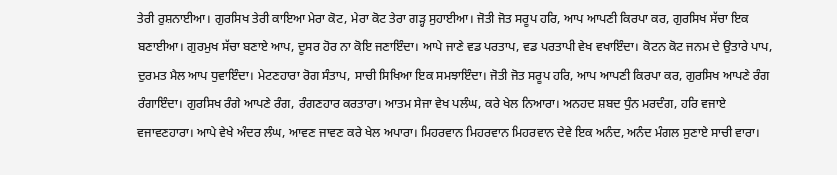ਤੇਰੀ ਰੁਸ਼ਨਾਈਆ। ਗੁਰਸਿਖ ਤੇਰੀ ਕਾਇਆ ਮੇਰਾ ਕੋਟ, ਮੇਰਾ ਕੋਟ ਤੇਰਾ ਗੜ੍ਹ ਸੁਹਾਈਆ। ਜੋਤੀ ਜੋਤ ਸਰੂਪ ਹਰਿ, ਆਪ ਆਪਣੀ ਕਿਰਪਾ ਕਰ, ਗੁਰਸਿਖ ਸੱਚਾ ਇਕ ਬਣਾਈਆ। ਗੁਰਮੁਖ ਸੱਚਾ ਬਣਾਏ ਆਪ, ਦੂਸਰ ਹੋਰ ਨਾ ਕੋਇ ਜਣਾਇੰਦਾ। ਆਪੇ ਜਾਣੇ ਵਡ ਪਰਤਾਪ, ਵਡ ਪਰਤਾਪੀ ਵੇਖ ਵਖਾਇੰਦਾ। ਕੋਟਨ ਕੋਟ ਜਨਮ ਦੇ ਉਤਾਰੇ ਪਾਪ, ਦੁਰਮਤ ਮੈਲ ਆਪ ਧੁਵਾਇੰਦਾ। ਮੇਟਣਹਾਰਾ ਰੋਗ ਸੰਤਾਪ, ਸਾਚੀ ਸਿਖਿਆ ਇਕ ਸਮਝਾਇੰਦਾ। ਜੋਤੀ ਜੋਤ ਸਰੂਪ ਹਰਿ, ਆਪ ਆਪਣੀ ਕਿਰਪਾ ਕਰ, ਗੁਰਸਿਖ ਆਪਣੇ ਰੰਗ ਰੰਗਾਇੰਦਾ। ਗੁਰਸਿਖ ਰੰਗੇ ਆਪਣੇ ਰੰਗ, ਰੰਗਣਹਾਰ ਕਰਤਾਰਾ। ਆਤਮ ਸੇਜਾ ਵੇਖ ਪਲੰਘ, ਕਰੇ ਖੇਲ ਨਿਆਰਾ। ਅਨਹਦ ਸ਼ਬਦ ਧੁੰਨ ਮਰਦੰਗ, ਹਰਿ ਵਜਾਏ ਵਜਾਵਣਹਾਰਾ। ਆਪੇ ਵੇਖੇ ਅੰਦਰ ਲੰਘ, ਆਵਣ ਜਾਵਣ ਕਰੇ ਖੇਲ ਅਪਾਰਾ। ਮਿਹਰਵਾਨ ਮਿਹਰਵਾਨ ਮਿਹਰਵਾਨ ਦੇਵੇ ਇਕ ਅਨੰਦ, ਅਨੰਦ ਮੰਗਲ ਸੁਣਾਏ ਸਾਚੀ ਵਾਰਾ।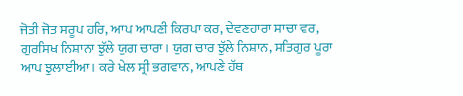ਜੋਤੀ ਜੋਤ ਸਰੂਪ ਹਰਿ, ਆਪ ਆਪਣੀ ਕਿਰਪਾ ਕਰ, ਦੇਵਣਹਾਰਾ ਸਾਚਾ ਵਰ, ਗੁਰਸਿਖ ਨਿਸ਼ਾਨਾ ਝੁੱਲੇ ਯੁਗ ਚਾਰਾ। ਯੁਗ ਚਾਰ ਝੁੱਲੇ ਨਿਸ਼ਾਨ, ਸਤਿਗੁਰ ਪੂਰਾ ਆਪ ਝੁਲਾਈਆ। ਕਰੇ ਖੇਲ ਸ੍ਰੀ ਭਗਵਾਨ, ਆਪਣੇ ਹੱਥ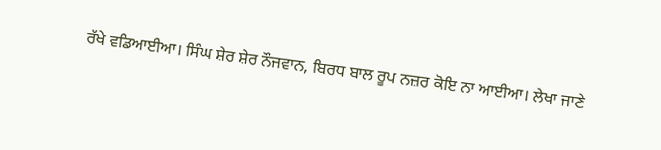ਰੱਖੇ ਵਡਿਆਈਆ। ਸਿੰਘ ਸ਼ੇਰ ਸ਼ੇਰ ਨੌਜਵਾਨ, ਬਿਰਧ ਬਾਲ ਰੂਪ ਨਜ਼ਰ ਕੋਇ ਨਾ ਆਈਆ। ਲੇਖਾ ਜਾਣੇ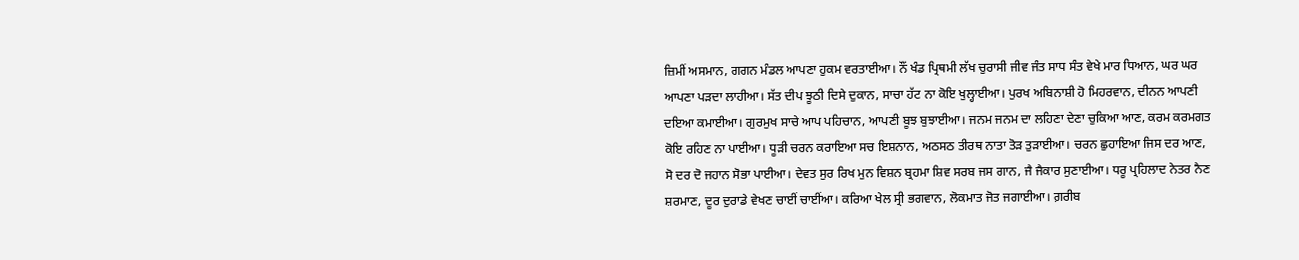ਜ਼ਿਮੀਂ ਅਸਮਾਨ, ਗਗਨ ਮੰਡਲ ਆਪਣਾ ਹੁਕਮ ਵਰਤਾਈਆ। ਨੌਂ ਖੰਡ ਪ੍ਰਿਥਮੀ ਲੱਖ ਚੁਰਾਸੀ ਜੀਵ ਜੰਤ ਸਾਧ ਸੰਤ ਵੇਖੇ ਮਾਰ ਧਿਆਨ, ਘਰ ਘਰ ਆਪਣਾ ਪੜਦਾ ਲਾਹੀਆ। ਸੱਤ ਦੀਪ ਝੂਠੀ ਦਿਸੇ ਦੁਕਾਨ, ਸਾਚਾ ਹੱਟ ਨਾ ਕੋਇ ਖੁਲ੍ਹਾਈਆ। ਪੁਰਖ ਅਬਿਨਾਸ਼ੀ ਹੋ ਮਿਹਰਵਾਨ, ਦੀਨਨ ਆਪਣੀ ਦਇਆ ਕਮਾਈਆ। ਗੁਰਮੁਖ ਸਾਚੇ ਆਪ ਪਹਿਚਾਨ, ਆਪਣੀ ਬੂਝ ਬੁਝਾਈਆ। ਜਨਮ ਜਨਮ ਦਾ ਲਹਿਣਾ ਦੇਣਾ ਚੁਕਿਆ ਆਣ, ਕਰਮ ਕਰਮਗਤ ਕੋਇ ਰਹਿਣ ਨਾ ਪਾਈਆ। ਧੂੜੀ ਚਰਨ ਕਰਾਇਆ ਸਚ ਇਸ਼ਨਾਨ, ਅਠਸਠ ਤੀਰਥ ਨਾਤਾ ਤੋੜ ਤੁੜਾਈਆ। ਚਰਨ ਛੁਹਾਇਆ ਜਿਸ ਦਰ ਆਣ, ਸੋ ਦਰ ਦੋ ਜਹਾਨ ਸੋਭਾ ਪਾਈਆ। ਦੇਵਤ ਸੁਰ ਰਿਖ ਮੁਨ ਵਿਸ਼ਨ ਬ੍ਰਹਮਾ ਸ਼ਿਵ ਸਰਬ ਜਸ ਗਾਨ, ਜੈ ਜੈਕਾਰ ਸੁਣਾਈਆ। ਧਰੂ ਪ੍ਰਹਿਲਾਦ ਨੇਤਰ ਨੈਣ ਸ਼ਰਮਾਣ, ਦੂਰ ਦੁਰਾਡੇ ਵੇਖਣ ਚਾਈਂ ਚਾਈਂਆ। ਕਰਿਆ ਖੇਲ ਸ੍ਰੀ ਭਗਵਾਨ, ਲੋਕਮਾਤ ਜੋਤ ਜਗਾਈਆ। ਗ਼ਰੀਬ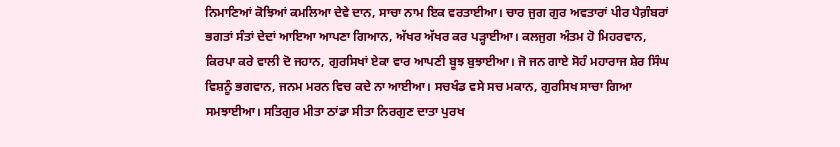ਨਿਮਾਣਿਆਂ ਕੋਝਿਆਂ ਕਮਲਿਆ ਦੇਵੇ ਦਾਨ, ਸਾਚਾ ਨਾਮ ਇਕ ਵਰਤਾਈਆ। ਚਾਰ ਜੁਗ ਗੁਰ ਅਵਤਾਰਾਂ ਪੀਰ ਪੈਗ਼ੰਬਰਾਂ ਭਗਤਾਂ ਸੰਤਾਂ ਦੇਦਾਂ ਆਇਆ ਆਪਣਾ ਗਿਆਨ, ਅੱਖਰ ਅੱਖਰ ਕਰ ਪੜ੍ਹਾਈਆ। ਕਲਜੁਗ ਅੰਤਮ ਹੋ ਮਿਹਰਵਾਨ, ਕਿਰਪਾ ਕਰੇ ਵਾਲੀ ਦੋ ਜਹਾਨ, ਗੁਰਸਿਖਾਂ ਏਕਾ ਵਾਰ ਆਪਣੀ ਬੂਝ ਬੁਝਾਈਆ। ਜੋ ਜਨ ਗਾਏ ਸੋਹੰ ਮਹਾਰਾਜ ਸ਼ੇਰ ਸਿੰਘ ਵਿਸ਼ਨੂੰ ਭਗਵਾਨ, ਜਨਮ ਮਰਨ ਵਿਚ ਕਦੇ ਨਾ ਆਈਆ। ਸਚਖੰਡ ਵਸੇ ਸਚ ਮਕਾਨ, ਗੁਰਸਿਖ ਸਾਚਾ ਗਿਆ ਸਮਝਾਈਆ। ਸਤਿਗੁਰ ਮੀਤਾ ਠਾਂਡਾ ਸੀਤਾ ਨਿਰਗੁਣ ਦਾਤਾ ਪੁਰਖ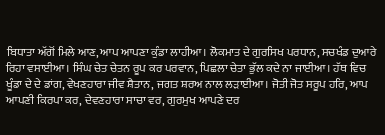ਬਿਧਾਤਾ ਅੱਗੋਂ ਮਿਲੇ ਆਣ, ਆਪ ਆਪਣਾ ਕੁੰਡਾ ਲਾਹੀਆ। ਲੋਕਮਾਤ ਦੇ ਗੁਰਸਿਖ ਪਰਧਾਨ, ਸਚਖੰਡ ਦੁਆਰੇ ਰਿਹਾ ਵਸਾਈਆ। ਸਿੰਘ ਚੇਤ ਚੇਤਨ ਰੂਪ ਕਰ ਪਰਵਾਨ, ਪਿਛਲਾ ਚੇਤਾ ਭੁੱਲ ਕਦੇ ਨਾ ਜਾਈਆ। ਹੱਥ ਵਿਚ ਖੂੰਡਾ ਦੇ ਦੇ ਡਾਂਗ, ਵੇਖਣਹਾਰਾ ਜੀਵ ਸ਼ੈਤਾਨ, ਜਗਤ ਸ਼ਰਅ ਨਾਲ ਲੜਾਈਆ। ਜੋਤੀ ਜੋਤ ਸਰੂਪ ਹਰਿ, ਆਪ ਆਪਣੀ ਕਿਰਪਾ ਕਰ, ਦੇਵਣਹਾਰਾ ਸਾਚਾ ਵਰ, ਗੁਰਮੁਖ ਆਪਣੇ ਦਰ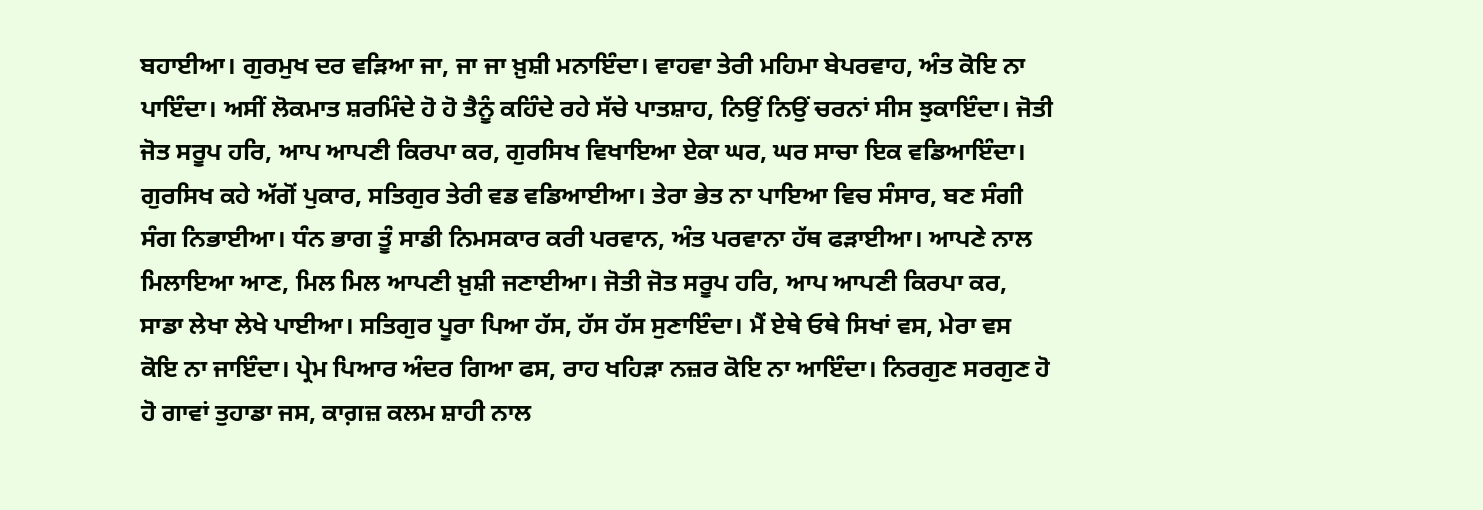ਬਹਾਈਆ। ਗੁਰਮੁਖ ਦਰ ਵੜਿਆ ਜਾ, ਜਾ ਜਾ ਖ਼ੁਸ਼ੀ ਮਨਾਇੰਦਾ। ਵਾਹਵਾ ਤੇਰੀ ਮਹਿਮਾ ਬੇਪਰਵਾਹ, ਅੰਤ ਕੋਇ ਨਾ ਪਾਇੰਦਾ। ਅਸੀਂ ਲੋਕਮਾਤ ਸ਼ਰਮਿੰਦੇ ਹੋ ਹੋ ਤੈਨੂੰ ਕਹਿੰਦੇ ਰਹੇ ਸੱਚੇ ਪਾਤਸ਼ਾਹ, ਨਿਉਂ ਨਿਉਂ ਚਰਨਾਂ ਸੀਸ ਝੁਕਾਇੰਦਾ। ਜੋਤੀ ਜੋਤ ਸਰੂਪ ਹਰਿ, ਆਪ ਆਪਣੀ ਕਿਰਪਾ ਕਰ, ਗੁਰਸਿਖ ਵਿਖਾਇਆ ਏਕਾ ਘਰ, ਘਰ ਸਾਚਾ ਇਕ ਵਡਿਆਇੰਦਾ। ਗੁਰਸਿਖ ਕਹੇ ਅੱਗੋਂ ਪੁਕਾਰ, ਸਤਿਗੁਰ ਤੇਰੀ ਵਡ ਵਡਿਆਈਆ। ਤੇਰਾ ਭੇਤ ਨਾ ਪਾਇਆ ਵਿਚ ਸੰਸਾਰ, ਬਣ ਸੰਗੀ ਸੰਗ ਨਿਭਾਈਆ। ਧੰਨ ਭਾਗ ਤੂੰ ਸਾਡੀ ਨਿਮਸਕਾਰ ਕਰੀ ਪਰਵਾਨ, ਅੰਤ ਪਰਵਾਨਾ ਹੱਥ ਫੜਾਈਆ। ਆਪਣੇ ਨਾਲ ਮਿਲਾਇਆ ਆਣ, ਮਿਲ ਮਿਲ ਆਪਣੀ ਖ਼ੁਸ਼ੀ ਜਣਾਈਆ। ਜੋਤੀ ਜੋਤ ਸਰੂਪ ਹਰਿ, ਆਪ ਆਪਣੀ ਕਿਰਪਾ ਕਰ, ਸਾਡਾ ਲੇਖਾ ਲੇਖੇ ਪਾਈਆ। ਸਤਿਗੁਰ ਪੂਰਾ ਪਿਆ ਹੱਸ, ਹੱਸ ਹੱਸ ਸੁਣਾਇੰਦਾ। ਮੈਂ ਏਥੇ ਓਥੇ ਸਿਖਾਂ ਵਸ, ਮੇਰਾ ਵਸ ਕੋਇ ਨਾ ਜਾਇੰਦਾ। ਪ੍ਰੇਮ ਪਿਆਰ ਅੰਦਰ ਗਿਆ ਫਸ, ਰਾਹ ਖਹਿੜਾ ਨਜ਼ਰ ਕੋਇ ਨਾ ਆਇੰਦਾ। ਨਿਰਗੁਣ ਸਰਗੁਣ ਹੋ ਹੋ ਗਾਵਾਂ ਤੁਹਾਡਾ ਜਸ, ਕਾਗ਼ਜ਼ ਕਲਮ ਸ਼ਾਹੀ ਨਾਲ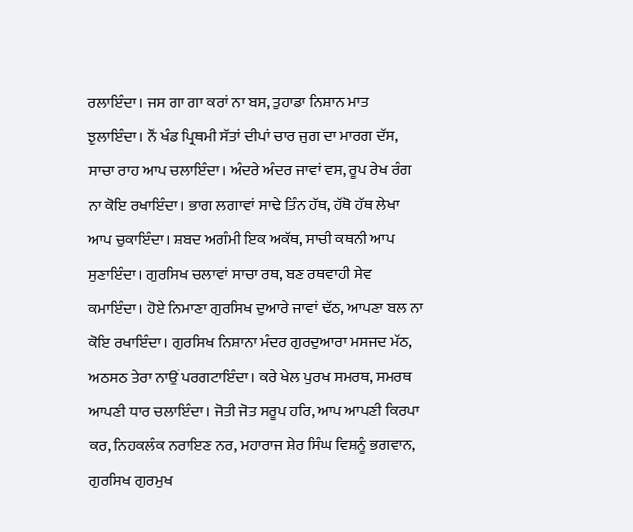ਰਲਾਇੰਦਾ। ਜਸ ਗਾ ਗਾ ਕਰਾਂ ਨਾ ਬਸ, ਤੁਹਾਡਾ ਨਿਸ਼ਾਨ ਮਾਤ ਝੁਲਾਇੰਦਾ। ਨੌਂ ਖੰਡ ਪ੍ਰਿਥਮੀ ਸੱਤਾਂ ਦੀਪਾਂ ਚਾਰ ਜੁਗ ਦਾ ਮਾਰਗ ਦੱਸ, ਸਾਚਾ ਰਾਹ ਆਪ ਚਲਾਇੰਦਾ। ਅੰਦਰੇ ਅੰਦਰ ਜਾਵਾਂ ਵਸ, ਰੂਪ ਰੇਖ ਰੰਗ ਨਾ ਕੋਇ ਰਖਾਇੰਦਾ। ਭਾਗ ਲਗਾਵਾਂ ਸਾਢੇ ਤਿੰਨ ਹੱਥ, ਹੱਥੋ ਹੱਥ ਲੇਖਾ ਆਪ ਚੁਕਾਇੰਦਾ। ਸ਼ਬਦ ਅਗੰਮੀ ਇਕ ਅਕੱਥ, ਸਾਚੀ ਕਥਨੀ ਆਪ ਸੁਣਾਇੰਦਾ। ਗੁਰਸਿਖ ਚਲਾਵਾਂ ਸਾਚਾ ਰਥ, ਬਣ ਰਥਵਾਹੀ ਸੇਵ ਕਮਾਇੰਦਾ। ਹੋਏ ਨਿਮਾਣਾ ਗੁਰਸਿਖ ਦੁਆਰੇ ਜਾਵਾਂ ਢੱਠ, ਆਪਣਾ ਬਲ ਨਾ ਕੋਇ ਰਖਾਇੰਦਾ। ਗੁਰਸਿਖ ਨਿਸ਼ਾਨਾ ਮੰਦਰ ਗੁਰਦੁਆਰਾ ਮਸਜਦ ਮੱਠ, ਅਠਸਠ ਤੇਰਾ ਨਾਉਂ ਪਰਗਟਾਇੰਦਾ। ਕਰੇ ਖੇਲ ਪੁਰਖ ਸਮਰਥ, ਸਮਰਥ ਆਪਣੀ ਧਾਰ ਚਲਾਇੰਦਾ। ਜੋਤੀ ਜੋਤ ਸਰੂਪ ਹਰਿ, ਆਪ ਆਪਣੀ ਕਿਰਪਾ ਕਰ, ਨਿਹਕਲੰਕ ਨਰਾਇਣ ਨਰ, ਮਹਾਰਾਜ ਸ਼ੇਰ ਸਿੰਘ ਵਿਸ਼ਨੂੰ ਭਗਵਾਨ, ਗੁਰਸਿਖ ਗੁਰਮੁਖ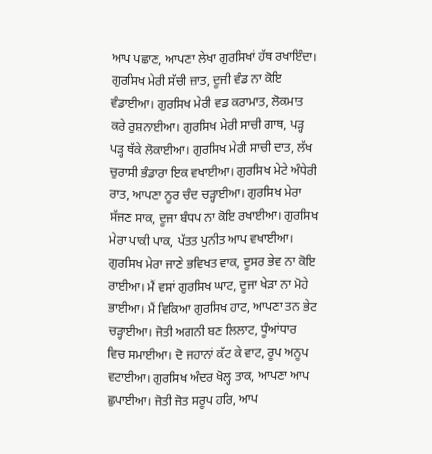ਆਪ ਪਛਾਣ, ਆਪਣਾ ਲੇਖਾ ਗੁਰਸਿਖਾਂ ਹੱਥ ਰਖਾਇੰਦਾ। ਗੁਰਸਿਖ ਮੇਰੀ ਸੱਚੀ ਜ਼ਾਤ, ਦੂਜੀ ਵੰਡ ਨਾ ਕੋਇ ਵੰਡਾਈਆ। ਗੁਰਸਿਖ ਮੇਰੀ ਵਡ ਕਰਾਮਾਤ, ਲੋਕਮਾਤ ਕਰੇ ਰੁਸ਼ਨਾਈਆ। ਗੁਰਸਿਖ ਮੇਰੀ ਸਾਚੀ ਗਾਥ, ਪੜ੍ਹ ਪੜ੍ਹ ਥੱਕੇ ਲੋਕਾਈਆ। ਗੁਰਸਿਖ ਮੇਰੀ ਸਾਚੀ ਦਾਤ, ਲੱਖ ਚੁਰਾਸੀ ਭੰਡਾਰਾ ਇਕ ਵਖਾਈਆ। ਗੁਰਸਿਖ ਮੇਟੇ ਅੰਧੇਰੀ ਰਾਤ, ਆਪਣਾ ਨੂਰ ਚੰਦ ਚੜ੍ਹਾਈਆ। ਗੁਰਸਿਖ ਮੇਰਾ ਸੱਜਣ ਸਾਕ, ਦੂਜਾ ਬੰਧਪ ਨਾ ਕੋਇ ਰਖਾਈਆ। ਗੁਰਸਿਖ ਮੇਰਾ ਪਾਕੀ ਪਾਕ, ਪੱਤਤ ਪੁਨੀਤ ਆਪ ਵਖਾਈਆ। ਗੁਰਸਿਖ ਮੇਰਾ ਜਾਣੇ ਭਵਿਖਤ ਵਾਕ, ਦੂਸਰ ਭੇਵ ਨਾ ਕੋਇ ਰਾਈਆ। ਮੈਂ ਵਸਾਂ ਗੁਰਸਿਖ ਘਾਟ, ਦੂਜਾ ਖੇੜਾ ਨਾ ਮੋਹੇ ਭਾਈਆ। ਮੈਂ ਵਿਕਿਆ ਗੁਰਸਿਖ ਹਾਟ, ਆਪਣਾ ਤਨ ਭੇਟ ਚੜ੍ਹਾਈਆ। ਜੋਤੀ ਅਗਨੀ ਬਣ ਲਿਲਾਟ, ਧੂੰਆਂਧਾਰ ਵਿਚ ਸਮਾਈਆ। ਦੋ ਜਹਾਨਾਂ ਕੱਟ ਕੇ ਵਾਟ, ਰੂਪ ਅਨੂਪ ਵਟਾਈਆ। ਗੁਰਸਿਖ ਅੰਦਰ ਖੋਲ੍ਹ ਤਾਕ, ਆਪਣਾ ਆਪ ਛੁਪਾਈਆ। ਜੋਤੀ ਜੋਤ ਸਰੂਪ ਹਰਿ, ਆਪ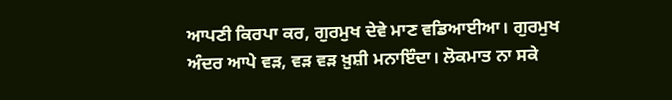ਆਪਣੀ ਕਿਰਪਾ ਕਰ, ਗੁਰਮੁਖ ਦੇਵੇ ਮਾਣ ਵਡਿਆਈਆ। ਗੁਰਮੁਖ ਅੰਦਰ ਆਪੇ ਵੜ, ਵੜ ਵੜ ਖ਼ੁਸ਼ੀ ਮਨਾਇੰਦਾ। ਲੋਕਮਾਤ ਨਾ ਸਕੇ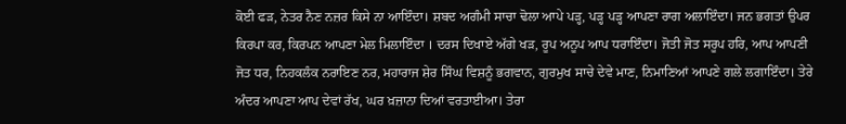ਕੋਈ ਫੜ, ਨੇਤਰ ਨੈਣ ਨਜ਼ਰ ਕਿਸੇ ਨਾ ਆਇੰਦਾ। ਸ਼ਬਦ ਅਗੰਮੀ ਸਾਚਾ ਢੋਲਾ ਆਪੇ ਪੜ੍ਹ, ਪੜ੍ਹ ਪੜ੍ਹ ਆਪਣਾ ਰਾਗ ਅਲਾਇੰਦਾ। ਜਨ ਭਗਤਾਂ ਉਪਰ ਕਿਰਪਾ ਕਰ, ਕਿਰਪਨ ਆਪਣਾ ਮੇਲ ਮਿਲਾਇੰਦਾ । ਦਰਸ ਦਿਖਾਏ ਅੱਗੇ ਖੜ, ਰੂਪ ਅਨੂਪ ਆਪ ਧਰਾਇੰਦਾ। ਜੋਤੀ ਜੋਤ ਸਰੂਪ ਹਰਿ, ਆਪ ਆਪਣੀ ਜੋਤ ਧਰ, ਨਿਹਕਲੰਕ ਨਰਾਇਣ ਨਰ, ਮਹਾਰਾਜ ਸ਼ੇਰ ਸਿੰਘ ਵਿਸ਼ਨੂੰ ਭਗਵਾਨ, ਗੁਰਮੁਖ ਸਾਚੇ ਦੇਵੇ ਮਾਣ, ਨਿਮਾਣਿਆਂ ਆਪਣੇ ਗਲੇ ਲਗਾਇੰਦਾ। ਤੇਰੇ ਅੰਦਰ ਆਪਣਾ ਆਪ ਦੇਵਾਂ ਰੱਖ, ਘਰ ਖ਼ਜ਼ਾਨਾ ਦਿਆਂ ਵਰਤਾਈਆ। ਤੇਰਾ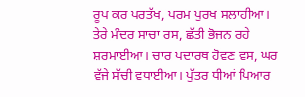ਰੂਪ ਕਰ ਪਰਤੱਖ, ਪਰਮ ਪੁਰਖ ਸਲਾਹੀਆ। ਤੇਰੇ ਮੰਦਰ ਸਾਚਾ ਰਸ, ਛੱਤੀ ਭੋਜਨ ਰਹੇ ਸ਼ਰਮਾਈਆ। ਚਾਰ ਪਦਾਰਥ ਹੋਵਣ ਵਸ, ਘਰ ਵੱਜੇ ਸੱਚੀ ਵਧਾਈਆ। ਪੁੱਤਰ ਧੀਆਂ ਪਿਆਰ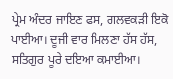ਪ੍ਰੇਮ ਅੰਦਰ ਜਾਇਣ ਫਸ, ਗਲਵਕੜੀ ਇਕੋ ਪਾਈਆ। ਦੂਜੀ ਵਾਰ ਮਿਲਣਾ ਹੱਸ ਹੱਸ, ਸਤਿਗੁਰ ਪੂਰੇ ਦਇਆ ਕਮਾਈਆ।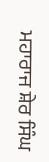ਮਹਾਰਾਜ ਸ਼ੇਰ ਸਿੰਘ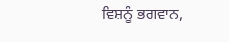ਵਿਸ਼ਨੂੰ ਭਗਵਾਨ,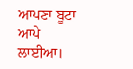ਆਪਣਾ ਬੂਟਾ ਆਪੇ ਲਾਈਆ।